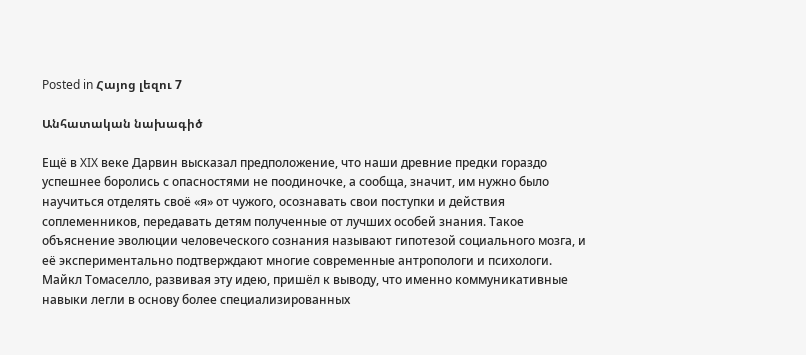Posted in Հայոց լեզու 7

Անհատական նախագիծ

Ещё в XIX веке Дарвин высказал предположение, что наши древние предки гораздо успешнее боролись с опасностями не поодиночке, а сообща, значит, им нужно было научиться отделять своё «я» от чужого, осознавать свои поступки и действия соплеменников, передавать детям полученные от лучших особей знания. Такое объяснение эволюции человеческого сознания называют гипотезой социального мозга, и её экспериментально подтверждают многие современные антропологи и психологи. Майкл Томаселло, развивая эту идею, пришёл к выводу, что именно коммуникативные навыки легли в основу более специализированных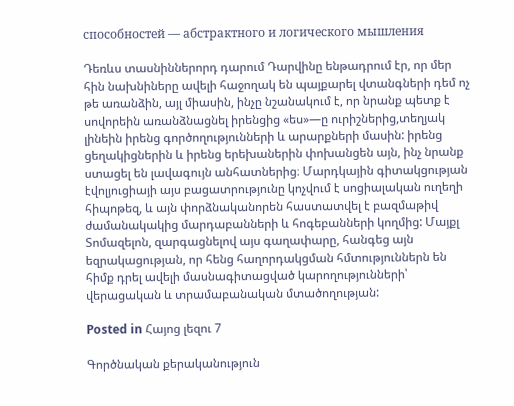способностей — абстрактного и логического мышления

Դեռևս տասնիններորդ դարում Դարվինը ենթադրում էր, որ մեր հին նախնիները ավելի հաջողակ են պայքարել վտանգների դեմ ոչ թե առանձին, այլ միասին, ինչը նշանակում է, որ նրանք պետք է սովորեին առանձնացնել իրենցից «ես»―ը ուրիշներից,տեղյակ լինեին իրենց գործողությունների և արարքների մասին: իրենց ցեղակիցներին և իրենց երեխաներին փոխանցեն այն, ինչ նրանք ստացել են լավագույն անհատներից։ Մարդկային գիտակցության էվոլյուցիայի այս բացատրությունը կոչվում է սոցիալական ուղեղի հիպոթեզ, և այն փորձնականորեն հաստատվել է բազմաթիվ ժամանակակից մարդաբանների և հոգեբանների կողմից: Մայքլ Տոմազելոն, զարգացնելով այս գաղափարը, հանգեց այն եզրակացության, որ հենց հաղորդակցման հմտություններն են հիմք դրել ավելի մասնագիտացված կարողությունների՝ վերացական և տրամաբանական մտածողության:

Posted in Հայոց լեզու 7

Գործնական քերականություն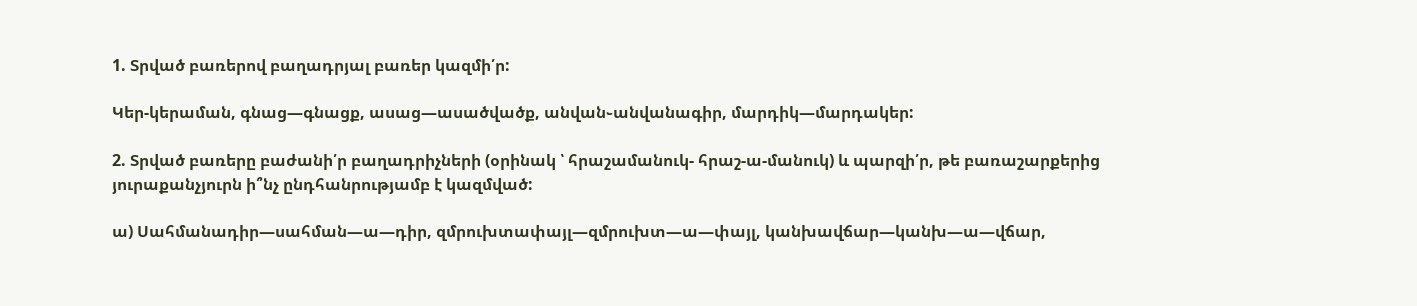1. Տրված բառերով բաղադրյալ բառեր կազմի՛ր:

Կեր-կերաման, գնաց―գնացք, ասաց―ասածվածք, անվան֊անվանագիր, մարդիկ―մարդակեր:

2. Տրված բառերը բաժանի՛ր բաղադրիչների (օրինակ ՝ հրաշամանուկ- հրաշ-ա-մանուկ) և պարզի՛ր, թե բառաշարքերից յուրաքանչյուրն ի՞նչ ընդհանրությամբ է կազմված:

ա) Սահմանադիր―սահման―ա―դիր, զմրուխտափայլ―զմրուխտ―ա―փայլ, կանխավճար―կանխ―ա―վճար,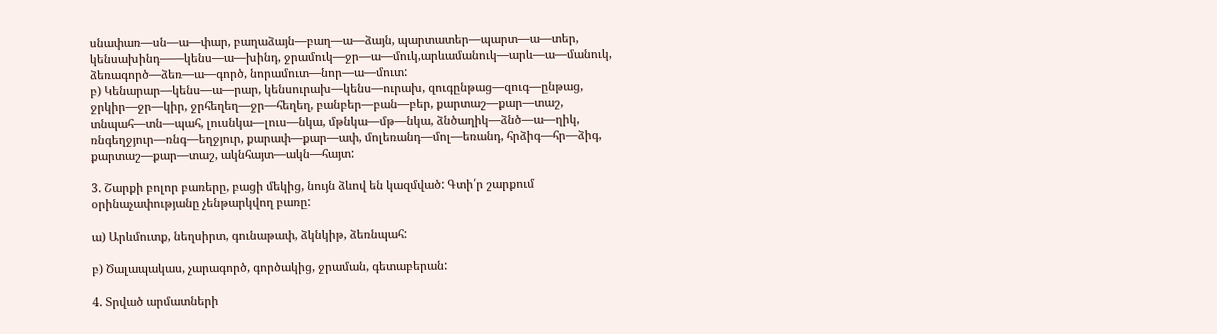սնափառ―սն―ա―փար, բաղաձայն―բաղ―ա―ձայն, պարտատեր―պարտ―ա―տեր, կենսախինդ――կենս―ա―խինդ, ջրամուկ―ջր―ա―մուկ,արևամանուկ―արև―ա―մանուկ, ձեռագործ―ձեռ―ա―գործ, նորամուտ―նոր―ա―մուտ:
բ) Կենարար―կենս―ա―րար, կենսուրախ―կենս―ուրախ, զուգընթաց―զուգ―ընթաց, ջրկիր―ջր―կիր, ջրհեղեղ―ջր―հեղեղ, բանբեր―բան―բեր, քարտաշ―քար―տաշ, տնպահ―տն―պահ, լուսնկա―լուս―նկա, մթնկա―մթ―նկա, ձնծաղիկ―ձնծ―ա―ղիկ, ռնգեղջյուր―ռնգ―եղջյուր, քարափ―քար―ափ, մոլեռանդ―մոլ―եռանդ, հրձիգ―հր―ձիգ, քարտաշ―քար―տաշ, ակնհայտ―ակն―հայտ:

3. Շարքի բոլոր բառերը, բացի մեկից, նույն ձևով են կազմված: Գտի՛ր շարքում օրինաչափությանը չենթարկվող բառը:

ա) Արևմուտք, նեղսիրտ, գունաթափ, ձկնկիթ, ձեռնպահ:

բ) Ծալապակաս, չարագործ, գործակից, ջրաման, գետաբերան:

4. Տրված արմատների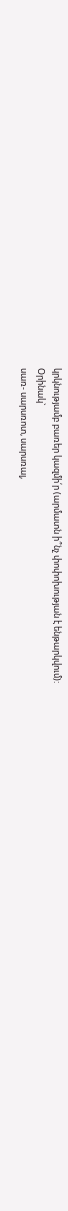կրկնությամբ բառեր կազմի՛ր (արմատն ի՞նչ փոփոխության է ենթարկվում):
Օրինակ`
սառ- սարսռոտ, սարսռալ,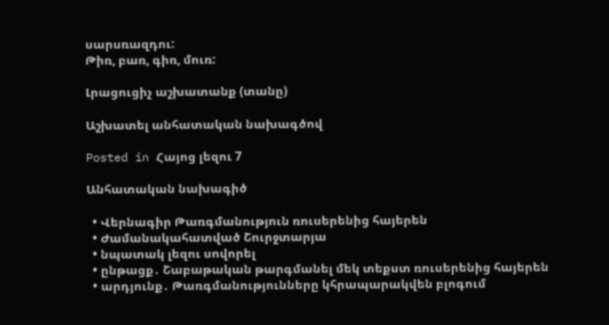սարսռազդու:
Թիռ, բառ, գիռ, մուռ:

Լրացուցիչ աշխատանք (տանը)

Աշխատել անհատական նախագծով

Posted in Հայոց լեզու 7

Անհատական նախագիծ

  • Վերնագիր Թառգմանություն ռուսերենից հայերեն
  • Ժամանակահատված Շուրջտարյա
  • նպատակ լեզու սովորել
  • ընթացք․ Շաբաթական թարգմանել մեկ տեքստ ռուսերենից հայերեն
  • արդյունք․ Թառգմանությունները կհրապարակվեն բլոգում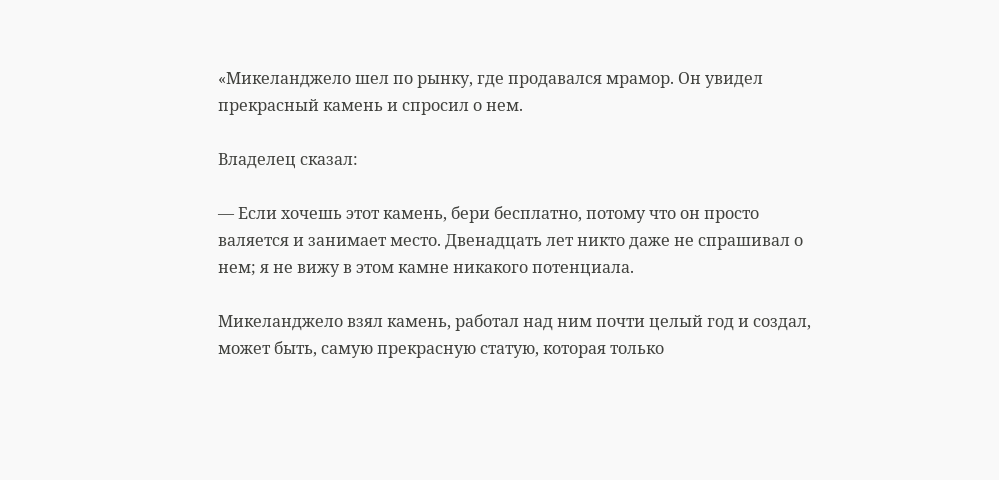«Микеланджело шел по рынку, где продавался мрамор. Он увидел прекрасный камень и спросил о нем.

Владелец сказал:

— Если хочешь этот камень, бери бесплатно, потому что он просто валяется и занимает место. Двенадцать лет никто даже не спрашивал о нем; я не вижу в этом камне никакого потенциала.

Микеланджело взял камень, работал над ним почти целый год и создал, может быть, самую прекрасную статую, которая только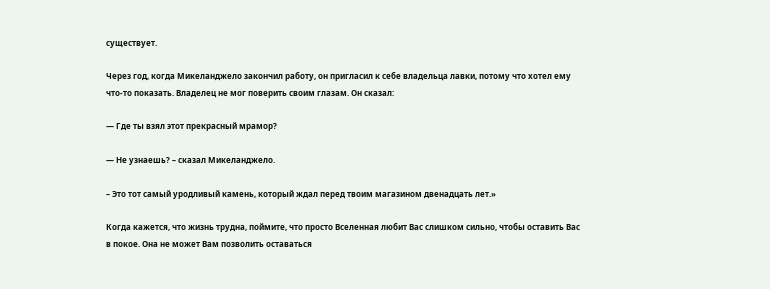существует.

Через год, когда Микеланджело закончил работу, он пригласил к себе владельца лавки, потому что хотел ему что-то показать. Владелец не мог поверить своим глазам. Он сказал:

— Где ты взял этот прекрасный мрамор?

— Не узнаешь? – сказал Микеланджело.

– Это тот самый уродливый камень, который ждал перед твоим магазином двенадцать лет.»

Когда кажется, что жизнь трудна, поймите, что просто Вселенная любит Вас слишком сильно, чтобы оставить Вас в покое. Она не может Вам позволить оставаться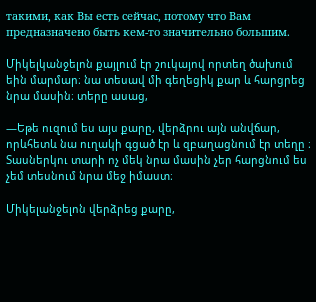такими, как Вы есть сейчас, потому что Вам предназначено быть кем-то значительно большим.

Միկելկանջելոն քայլում էր շուկայով որտեղ ծախում եին մարմար։ նա տեսավ մի գեղեցիկ քար և հարցրեց նրա մասին։ տերը ասաց,

―Եթե ուզում ես այս քարը, վերձրու այն անվճար, որևհետև նա ուղակի գցած էր և զբաղացնում էր տեղը ։ Տասներկու տարի ոչ մեկ նրա մասին չեր հարցնում ես չեմ տեսնում նրա մեջ իմաստ։

Միկելանջելոն վերձրեց քարը,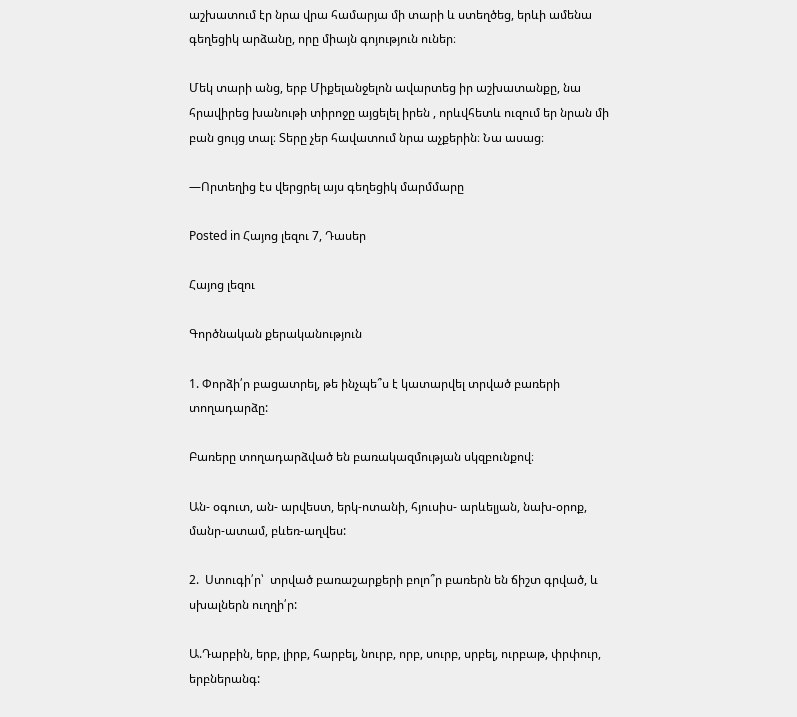աշխատում էր նրա վրա համարյա մի տարի և ստեղծեց, երևի ամենա գեղեցիկ արձանը, որը միայն գոյություն ուներ։

Մեկ տարի անց, երբ Միքելանջելոն ավարտեց իր աշխատանքը, նա հրավիրեց խանութի տիրոջը այցելել իրեն , որևվհետև ուզում եր նրան մի բան ցույց տալ։ Տերը չեր հավատում նրա աչքերին։ Նա ասաց։

―Որտեղից էս վերցրել այս գեղեցիկ մարմմարը

Posted in Հայոց լեզու 7, Դասեր

Հայոց լեզու

Գործնական քերականություն

1. Փորձի՛ր բացատրել, թե ինչպե՞ս է կատարվել տրված բառերի տողադարձը:

Բառերը տողադարձված են բառակազմության սկզբունքով։

Ան- օգուտ, ան- արվեստ, երկ-ոտանի, հյուսիս- արևելյան, նախ-օրոք, մանր-ատամ, բևեռ-աղվես:

2.  Ստուգի՛ր՝  տրված բառաշարքերի բոլո՞ր բառերն են ճիշտ գրված, և սխալներն ուղղի՛ր:

Ա.Դարբին, երբ, լիրբ, հարբել, նուրբ, որբ, սուրբ, սրբել, ուրբաթ, փրփուր, երբներանգ: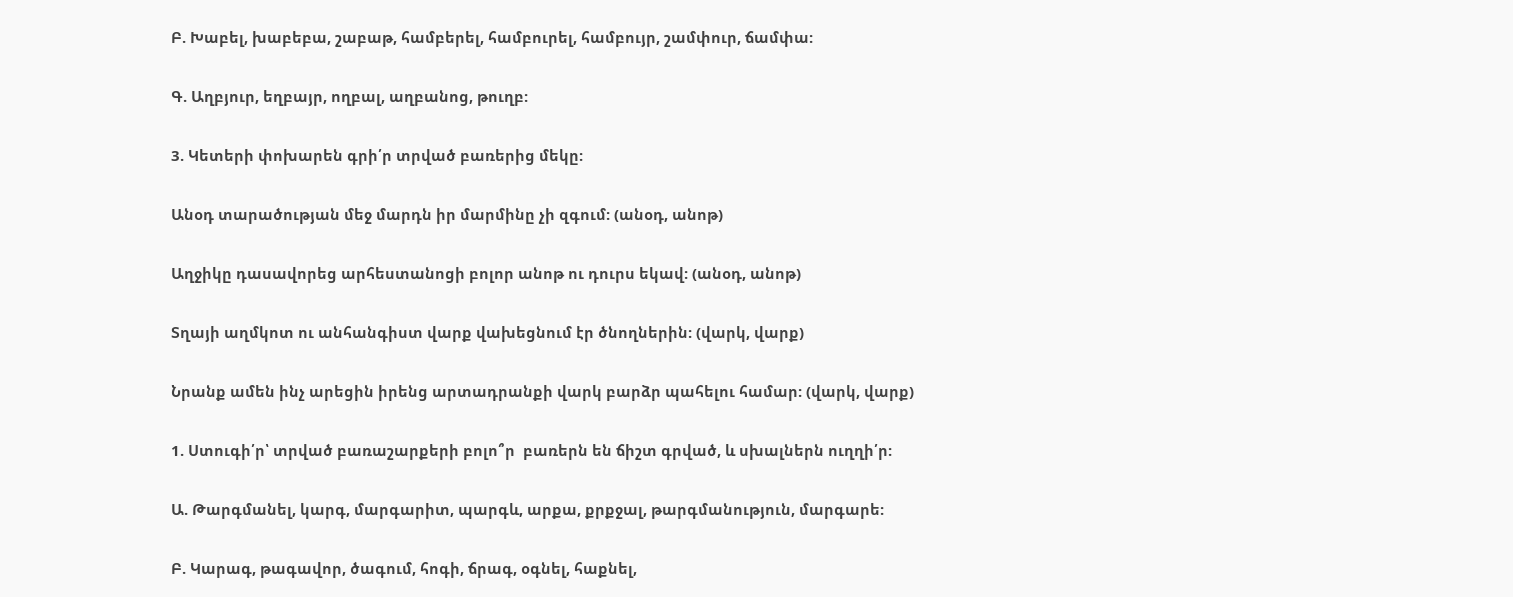Բ. Խաբել, խաբեբա, շաբաթ, համբերել, համբուրել, համբույր, շամփուր, ճամփա:

Գ. Աղբյուր, եղբայր, ողբալ, աղբանոց, թուղբ:

3. Կետերի փոխարեն գրի՛ր տրված բառերից մեկը:

Անօդ տարածության մեջ մարդն իր մարմինը չի զգում: (անօդ, անոթ)

Աղջիկը դասավորեց արհեստանոցի բոլոր անոթ ու դուրս եկավ: (անօդ, անոթ)

Տղայի աղմկոտ ու անհանգիստ վարք վախեցնում էր ծնողներին: (վարկ, վարք)

Նրանք ամեն ինչ արեցին իրենց արտադրանքի վարկ բարձր պահելու համար: (վարկ, վարք)

1. Ստուգի՛ր՝ տրված բառաշարքերի բոլո՞ր  բառերն են ճիշտ գրված, և սխալներն ուղղի՛ր:

Ա. Թարգմանել, կարգ, մարգարիտ, պարգև, արքա, քրքջալ, թարգմանություն, մարգարե:

Բ. Կարագ, թագավոր, ծագում, հոգի, ճրագ, օգնել, հաքնել,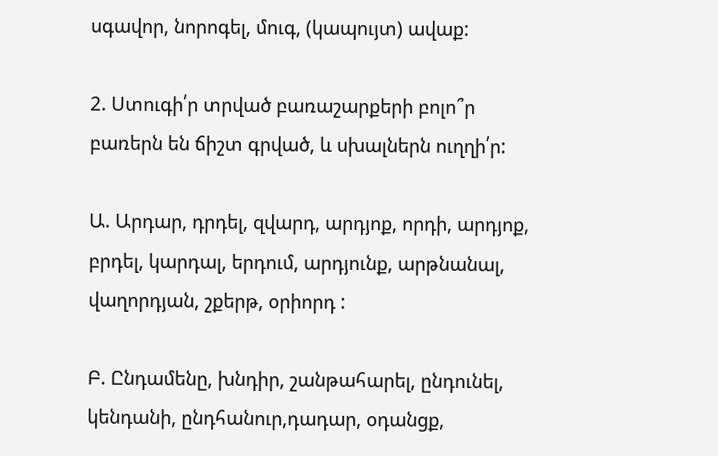սգավոր, նորոգել, մուգ, (կապույտ) ավաք:

2. Ստուգի՛ր տրված բառաշարքերի բոլո՞ր բառերն են ճիշտ գրված, և սխալներն ուղղի՛ր:

Ա. Արդար, դրդել, զվարդ, արդյոք, որդի, արդյոք, բրդել, կարդալ, երդում, արդյունք, արթնանալ, վաղորդյան, շքերթ, օրիորդ :

Բ. Ընդամենը, խնդիր, շանթահարել, ընդունել, կենդանի, ընդհանուր,դադար, օդանցք,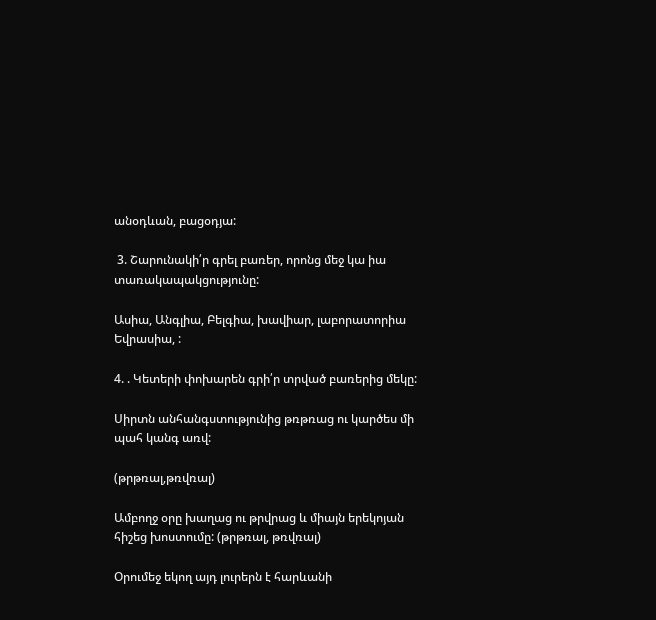անօդևան, բացօդյա:

 3. Շարունակի՛ր գրել բառեր, որոնց մեջ կա իա տառակապակցությունը:

Ասիա, Անգլիա, Բելգիա, խավիար, լաբորատորիա Եվրասիա, :

4. . Կետերի փոխարեն գրի՛ր տրված բառերից մեկը:

Սիրտն անհանգստությունից թռթռաց ու կարծես մի պահ կանգ առվ:

(թրթռալ,թռվռալ)

Ամբողջ օրը խաղաց ու թրվրաց և միայն երեկոյան հիշեց խոստումը: (թրթռալ, թռվռալ)

Օրումեջ եկող այդ լուրերն է հարևանի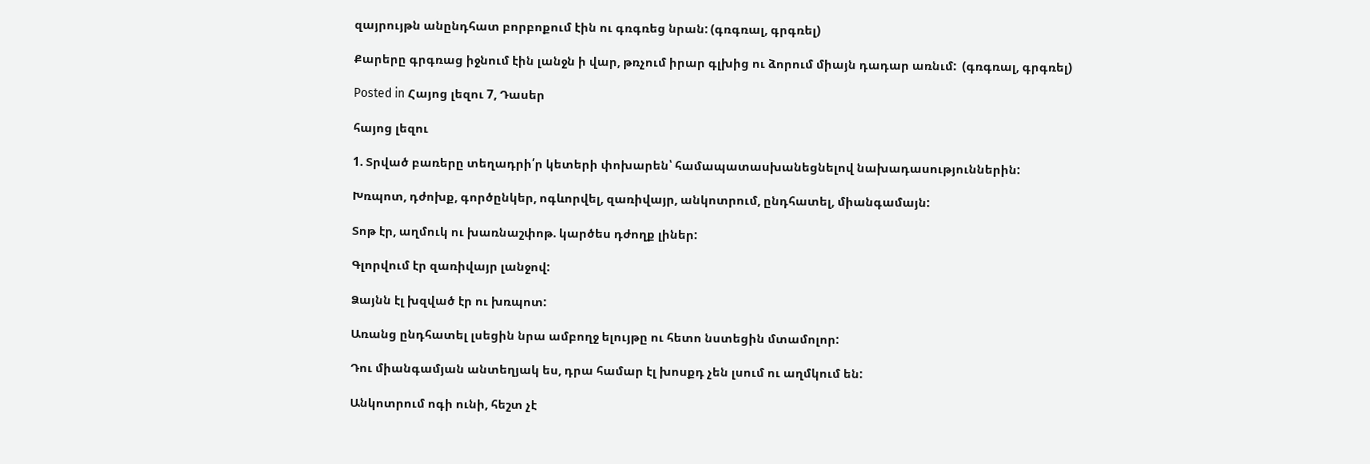զայրույթն անընդհատ բորբոքում էին ու գռգռեց նրան: (գռգռալ, գրգռել)

Քարերը գրգռաց իջնում էին լանջն ի վար, թռչում իրար գլխից ու ձորում միայն դադար առնւմ:  (գռգռալ, գրգռել)

Posted in Հայոց լեզու 7, Դասեր

հայոց լեզու

1. Տրված բառերը տեղադրի՛ր կետերի փոխարեն՝ համապատասխանեցնելով նախադասություններին:

Խռպոտ, դժոխք, գործընկեր, ոգևորվել, զառիվայր, անկոտրում, ընդհատել, միանգամայն:

Տոթ էր, աղմուկ ու խառնաշփոթ. կարծես դժողք լիներ:

Գլորվում էր զառիվայր լանջով:

Ձայնն էլ խզված էր ու խռպոտ:

Առանց ընդհատել լսեցին նրա ամբողջ ելույթը ու հետո նստեցին մտամոլոր:

Դու միանգամյան անտեղյակ ես, դրա համար էլ խոսքդ չեն լսում ու աղմկում են:

Անկոտրում ոգի ունի, հեշտ չէ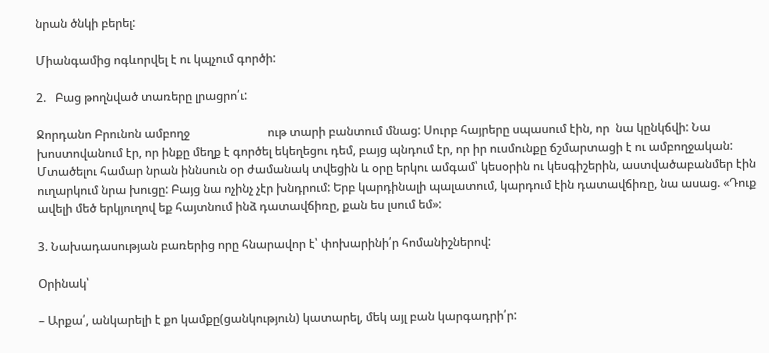նրան ծնկի բերել:

Միանգամից ոգևորվել է ու կպչում գործի:

2.   Բաց թողնված տառերը լրացրո՛ւ:

Ջորդանո Բրունոն ամբողջ                          ութ տարի բանտում մնաց: Սուրբ հայրերը սպասում էին, որ  նա կընկճվի: Նա խոստովանում էր, որ ինքը մեղք է գործել եկեղեցու դեմ, բայց պնդում էր, որ իր ուսմունքը ճշմարտացի է ու ամբողջական: Մտածելու համար նրան իննսուն օր ժամանակ տվեցին և օրը երկու ամգամ՝ կեսօրին ու կեսգիշերին, աստվածաբանմեր էին ուղարկում նրա խուցը: Բայց նա ոչինչ չէր խնդրում: Երբ կարդինալի պալատում, կարդում էին դատավճիռը, նա ասաց. «Դուք ավելի մեծ երկյուղով եք հայտնում ինձ դատավճիռը, քան ես լսում եմ»:

3. Նախադասության բառերից որը հնարավոր է՝ փոխարինի՛ր հոմանիշներով:

Օրինակ՝

– Արքա՛, անկարելի է քո կամքը(ցանկություն) կատարել, մեկ այլ բան կարգադրի՛ր: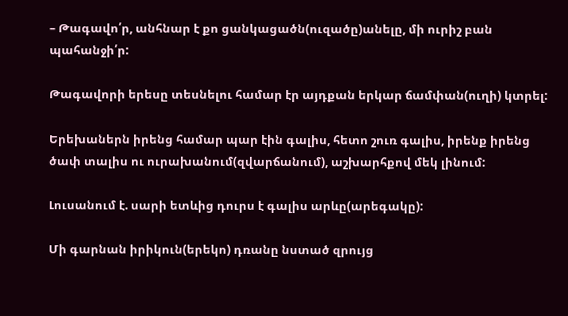– Թագավո՛ր, անհնար է քո ցանկացածն(ուզածը)անելը, մի ուրիշ բան պահանջի՛ր:

Թագավորի երեսը տեսնելու համար էր այդքան երկար ճամփան(ուղի) կտրել:

Երեխաներն իրենց համար պար էին գալիս, հետո շուռ գալիս, իրենք իրենց ծափ տալիս ու ուրախանում(զվարճանում), աշխարհքով մեկ լինում:

Լուսանում է. սարի ետևից դուրս է գալիս արևը(արեգակը):

Մի գարնան իրիկուն(երեկո) դռանը նստած զրույց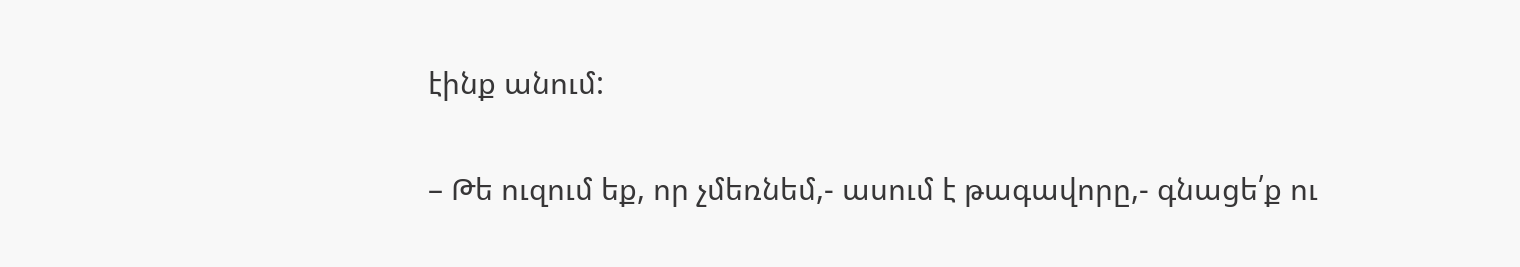էինք անում:

– Թե ուզում եք, որ չմեռնեմ,- ասում է թագավորը,- գնացե՛ք ու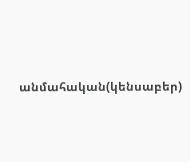անմահական(կենսաբեր)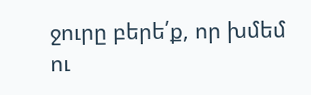ջուրը բերե՛ք, որ խմեմ ու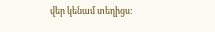վեր կենամ տեղիցս: